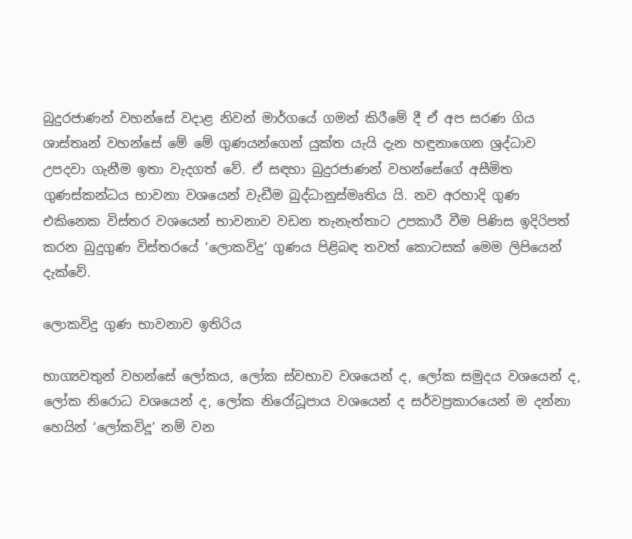බුදුරජාණන් වහන්සේ වදාළ නිවන් මාර්ගයේ ගමන් කිරීමේ දී ඒ අප සරණ ගිය ශාස්තෘන් වහන්සේ මේ මේ ගුණයන්ගෙන් යුක්ත යැයි දැන හඳුනාගෙන ශ්‍රද්ධාව උපදවා ගැනීම ඉතා වැදගත් වේ. ඒ සඳහා බුදුරජාණන් වහන්සේගේ අසීමිත ගුණස්කන්ධය භාවනා වශයෙන් වැඩීම බුද්ධානුස්මෘතිය යි. නව අරහාදි ගුණ එකිනෙක විස්තර වශයෙන් භාවනාව වඩන තැනැත්තාට උපකාරී වීම පිණිස ඉදිරිපත් කරන බුදුගුණ විස්තරයේ ‘ලොකවිදු’ ගුණය පිළිබඳ තවත් කොටසක් මෙම ලිපියෙන් දැක්වේ.

ලොකවිදු ගුණ භාවනාව ඉතිරිය

භාග්‍යවතුන් වහන්සේ ලෝකය, ලෝක ස්වභාව වශයෙන් ද, ලෝක සමුදය වශයෙන් ද, ලෝක නිරොධ වශයෙන් ද, ලෝක නිරෝධූපාය වශයෙන් ද සර්වප්‍රකාරයෙන් ම දන්නා හෙයින් ‘ලෝකවිදූ’ නම් වන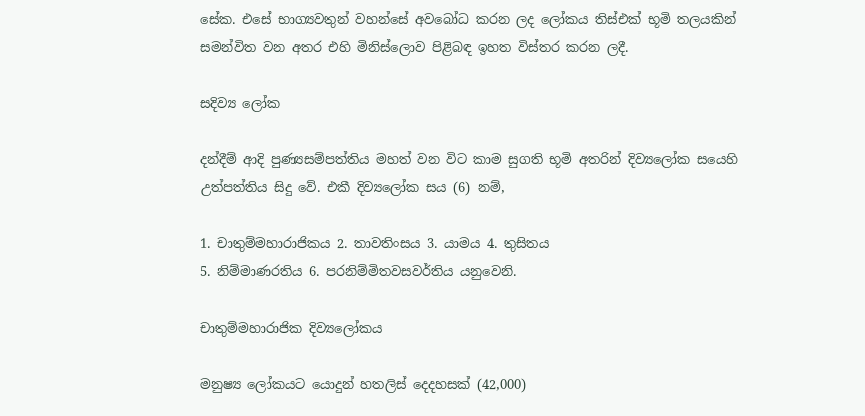සේක. එසේ භාග්‍යවතුන් වහන්සේ අවබෝධ කරන ලද ලෝකය තිස්එක් භූමි තලයකින් සමන්විත වන අතර එහි මිනිස්ලොව පිළිබඳ ඉහත විස්තර කරන ලදී.

සදිව්‍ය ලෝක

දන්දීම් ආදි පුණ්‍යසම්පත්තිය මහත් වන විට කාම සුගති භූමි අතරින් දිව්‍යලෝක සයෙහි උත්පත්තිය සිදු වේ. එකී දිව්‍යලෝක සය (6) නම්,

1. චාතුම්මහාරාජිකය 2. තාවතිංසය 3. යාමය 4. තුසිතය
5. නිම්මාණරතිය 6. පරනිම්මිතවසවර්තිය යනුවෙනි.

චාතුම්මහාරාජික දිව්‍යලෝකය

මනුෂ්‍ය ලෝකයට යොදුන් හතලිස් දෙදහසක් (42,000)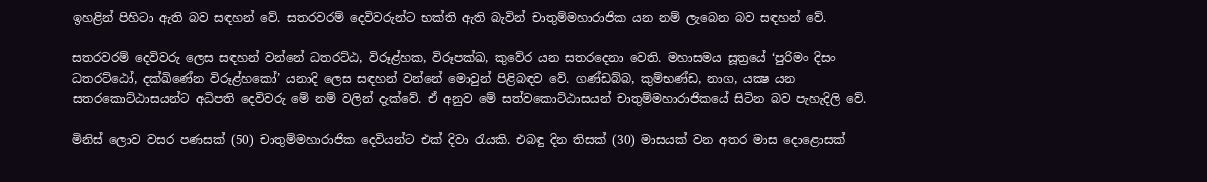ඉහළින් පිහිටා ඇති බව සඳහන් වේ. සතරවරම් දෙවිවරුන්ට භක්ති ඇති බැවින් චාතුම්මහාරාජික යන නම් ලැබෙන බව සඳහන් වේ.

සතරවරම් දෙවිවරු ලෙස සඳහන් වන්නේ ධතරට්ඨ, විරූළ්හක, විරූපක්‍ඛ, කුවේර යන සතරදෙනා වෙති. මහාසමය සූත්‍රයේ ‘පුරිමං දිසං ධතරට්ඨෝ, දක්‍ඛිණේන විරූළ්හකෝ’ යනාදි ලෙස සඳහන් වන්නේ මොවුන් පිළිබඳව වේ. ගණ්ඩබ්බ, කුම්භණ්ඩ, නාග, යක්‍ෂ යන සතරකොට්ඨාසයන්ට අධිපති දෙවිවරු මේ නම් වලින් දැක්වේ. ඒ අනුව මේ සත්වකොට්ඨාසයන් චාතුම්මහාරාජිකයේ සිටින බව පැහැදිලි වේ.

මිනිස් ලොව වසර පණසක් (50) චාතුම්මහාරාජික දෙවියන්ට එක් දිවා රැයකි. එබඳු දින තිසක් (30) මාසයක් වන අතර මාස දොළොසක්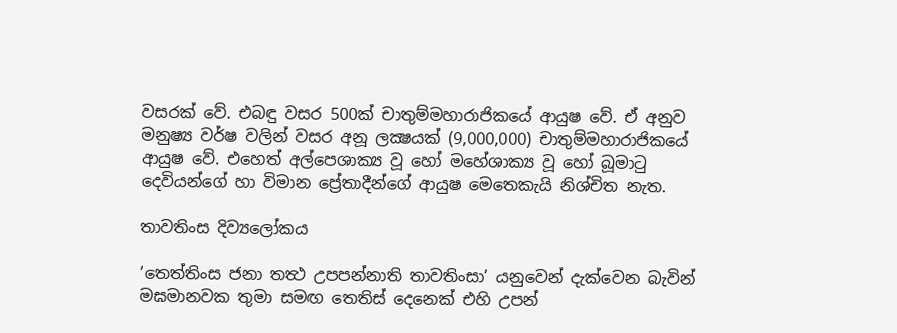වසරක් වේ. එබඳු වසර 500ක් චාතුම්මහාරාජිකයේ ආයුෂ වේ. ඒ අනුව මනුෂ්‍ය වර්ෂ වලින් වසර අනූ ලක්‍ෂයක් (9,000,000) චාතුම්මහාරාජිකයේ ආයුෂ වේ. එහෙත් අල්පෙශාක්‍ය වූ හෝ මහේශාක්‍ය වූ හෝ බූමාටු දෙවියන්ගේ හා විමාන ප්‍රේතාදීන්ගේ ආයුෂ මෙතෙකැයි නිශ්චිත නැත.

තාවතිංස දිව්‍යලෝකය

‘තෙත්තිංස ජනා තත්‍ථ උපපන්නාති තාවතිංසා’ යනුවෙන් දැක්වෙන බැවින් මඝමානවක තුමා සමඟ තෙතිස් දෙනෙක් එහි උපන්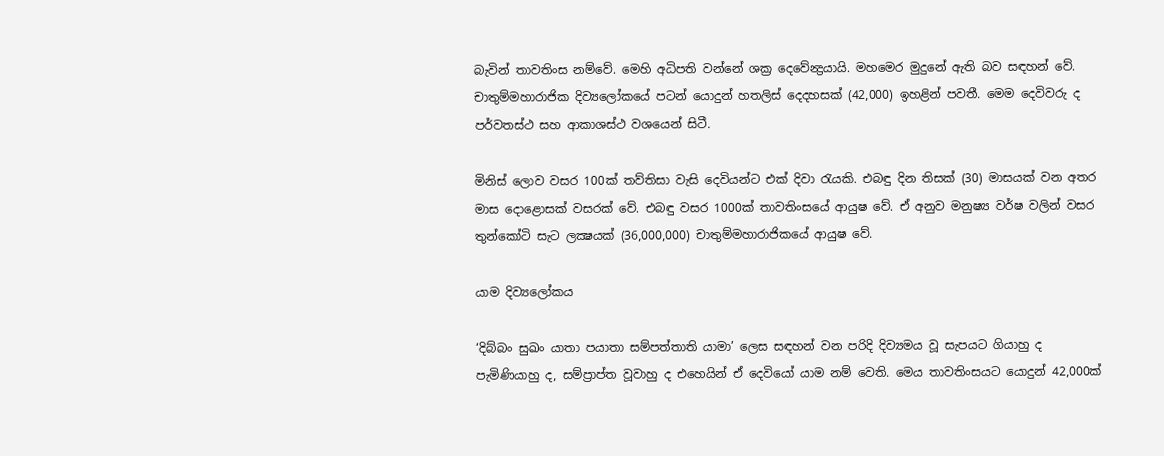බැවින් තාවතිංස නම්වේ. මෙහි අධිපති වන්නේ ශක්‍ර දෙවේන්‍ද්‍රයායි. මහමෙර මුදුනේ ඇති බව සඳහන් වේ. චාතුම්මහාරාජික දිව්‍යලෝකයේ පටන් යොදුන් හතලිස් දෙදහසක් (42,000) ඉහළින් පවතී. මෙම දෙවිවරු ද පර්වතස්ථ සහ ආකාශස්ථ වශයෙන් සිටී.

මිනිස් ලොව වසර 100ක් තව්තිසා වැසි දෙවියන්ට එක් දිවා රැයකි. එබඳු දින තිසක් (30) මාසයක් වන අතර මාස දොළොසක් වසරක් වේ. එබඳු වසර 1000ක් තාවතිංසයේ ආයුෂ වේ. ඒ අනුව මනුෂ්‍ය වර්ෂ වලින් වසර තුන්කෝටි සැට ලක්‍ෂයක් (36,000,000) චාතුම්මහාරාජිකයේ ආයුෂ වේ.

යාම දිව්‍යලෝකය

‘දිබ්බං සුඛං යාතා පයාතා සම්පත්තාති යාමා’ ලෙස සඳහන් වන පරිදි දිව්‍යමය වූ සැපයට ගියාහු ද පැමිණියාහු ද, සම්ප්‍රාප්ත වූවාහු ද එහෙයින් ඒ දෙවියෝ යාම නම් වෙති. මෙය තාවතිංසයට යොදුන් 42,000ක්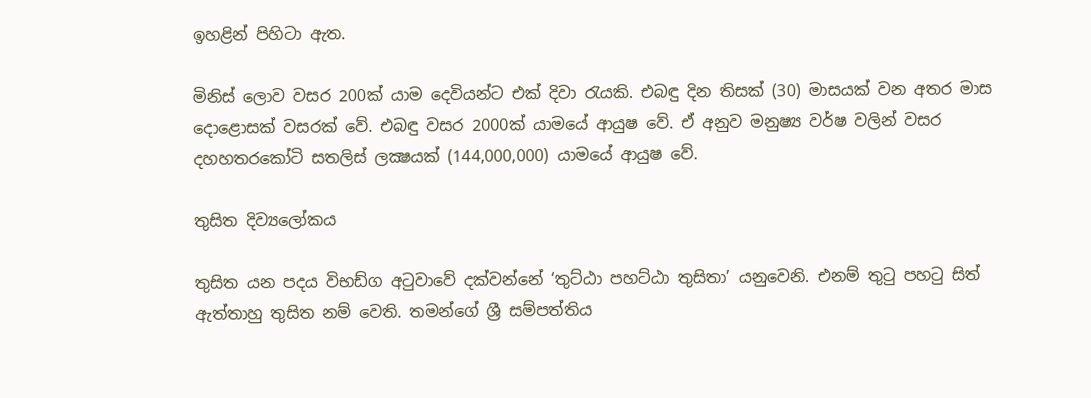ඉහළින් පිහිටා ඇත.

මිනිස් ලොව වසර 200ක් යාම දෙවියන්ට එක් දිවා රැයකි. එබඳු දින තිසක් (30) මාසයක් වන අතර මාස දොළොසක් වසරක් වේ. එබඳු වසර 2000ක් යාමයේ ආයුෂ වේ. ඒ අනුව මනුෂ්‍ය වර්ෂ වලින් වසර දහහතරකෝටි සතලිස් ලක්‍ෂයක් (144,000,000) යාමයේ ආයුෂ වේ.

තුසිත දිව්‍යලෝකය

තුසිත යන පදය විභඩ්ග අටුවාවේ දක්වන්නේ ‘තුට්ඨා පහට්ඨා තුසිතා’ යනුවෙනි. එනම් තුටු පහටු සිත් ඇත්තාහු තුසිත නම් වෙති. තමන්ගේ ශ්‍රී සම්පත්තිය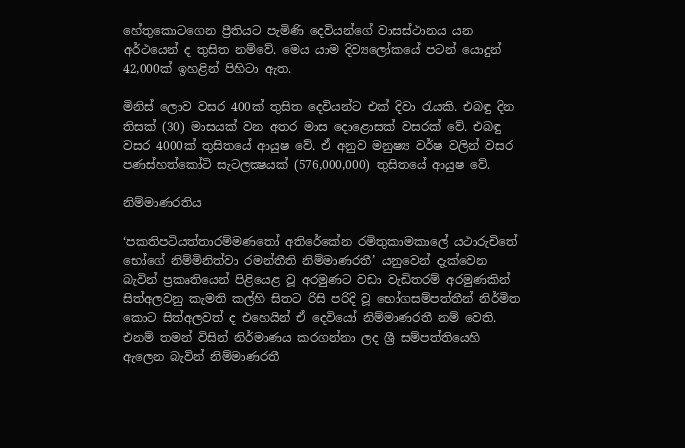හේතුකොටගෙන ප්‍රීතියට පැමිණි දෙවියන්ගේ වාසස්ථානය යන අර්ථයෙන් ද තුසිත නම්වේ. මෙය යාම දිව්‍යලෝකයේ පටන් යොදුන් 42,000ක් ඉහළින් පිහිටා ඇත.

මිනිස් ලොව වසර 400ක් තුසිත දෙවියන්ට එක් දිවා රැයකි. එබඳු දින තිසක් (30) මාසයක් වන අතර මාස දොළොසක් වසරක් වේ. එබඳු වසර 4000ක් තුසිතයේ ආයුෂ වේ. ඒ අනුව මනුෂ්‍ය වර්ෂ වලින් වසර පණස්හත්කෝටි සැටලක්‍ෂයක් (576,000,000) තුසිතයේ ආයුෂ වේ.

නිම්මාණරතිය

‘පකතිපටියත්තාරම්මණතෝ අතිරේකේන රමිතුකාමකාලේ යථාරුචිතේ භෝගේ නිම්මිනිත්වා රමන්තීති නිම්මාණරතී’ යනුවෙන් දැක්වෙන බැවින් ප්‍රකෘතියෙන් පිළියෙළ වූ අරමුණට වඩා වැඩිතරම් අරමුණකින් සිත්අලවනු කැමති කල්හි සිතට රිසි පරිදි වූ භෝගසම්පත්තීන් නිර්මිත කොට සිත්අලවත් ද එහෙයින් ඒ දෙවියෝ නිම්මාණරතී නම් වෙති. එනම් තමන් විසින් නිර්මාණය කරගන්නා ලද ශ්‍රී සම්පත්තියෙහි ඇලෙන බැවින් නිම්මාණරතී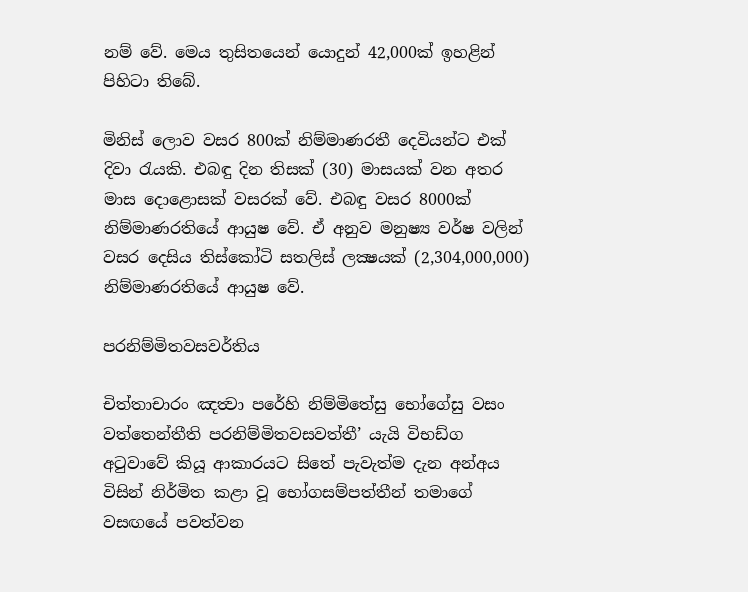නම් වේ. මෙය තුසිතයෙන් යොදුන් 42,000ක් ඉහළින් පිහිටා තිබේ.

මිනිස් ලොව වසර 800ක් නිම්මාණරතී දෙවියන්ට එක් දිවා රැයකි. එබඳු දින තිසක් (30) මාසයක් වන අතර මාස දොළොසක් වසරක් වේ. එබඳු වසර 8000ක් නිම්මාණරතියේ ආයුෂ වේ. ඒ අනුව මනුෂ්‍ය වර්ෂ වලින් වසර දෙසිය තිස්කෝටි සතලිස් ලක්‍ෂයක් (2,304,000,000) නිම්මාණරතියේ ආයුෂ වේ.

පරනිම්මිතවසවර්තිය

චිත්තාචාරං ඤත්‍වා පරේහි නිම්මිතේසු භෝගේසු වසං වත්තෙන්තීති පරනිම්මිතවසවත්තී’ යැයි විභඩ්ග අටුවාවේ කියූ ආකාරයට සිතේ පැවැත්ම දැන අන්අය විසින් නිර්මිත කළා වූ භෝගසම්පත්තීන් තමාගේ වසඟයේ පවත්වන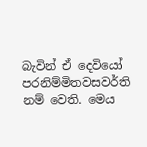බැවින් ඒ දෙවියෝ පරනිම්මිතවසවර්ති නම් වෙති. මෙය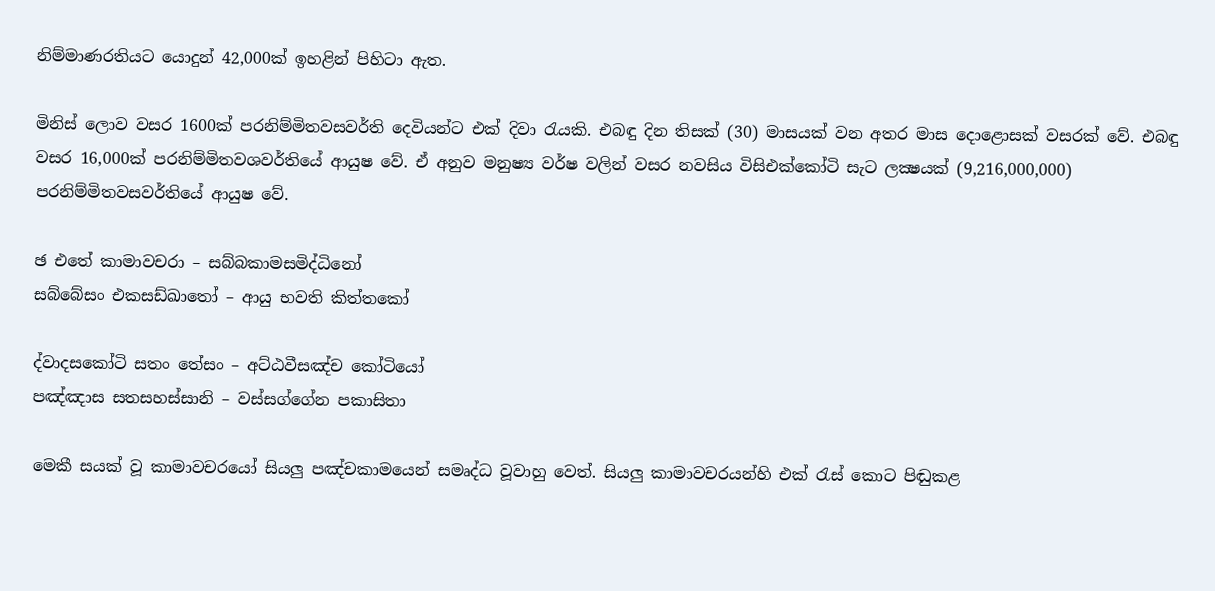නිම්මාණරතියට යොදුන් 42,000ක් ඉහළින් පිහිටා ඇත.

මිනිස් ලොව වසර 1600ක් පරනිම්මිතවසවර්ති දෙවියන්ට එක් දිවා රැයකි. එබඳු දින තිසක් (30) මාසයක් වන අතර මාස දොළොසක් වසරක් වේ. එබඳු වසර 16,000ක් පරනිම්මිතවශවර්තියේ ආයුෂ වේ. ඒ අනුව මනුෂ්‍ය වර්ෂ වලින් වසර නවසිය විසිඑක්කෝටි සැට ලක්‍ෂයක් (9,216,000,000) පරනිම්මිතවසවර්තියේ ආයුෂ වේ.

ඡ එතේ කාමාවචරා – සබ්බකාමසමිද්ධිනෝ
සබ්බේසං එකසඩ්ඛාතෝ – ආයු භවති කිත්තකෝ

ද්වාදසකෝටි සතං තේසං – අට්ඨවීසඤ්ච කෝටියෝ
පඤ්ඤාස සතසහස්සානි – වස්සග්ගේන පකාසිතා

මෙකී සයක් වූ කාමාවචරයෝ සියලු පඤ්චකාමයෙන් සමෘද්ධ වූවාහු වෙත්. සියලු කාමාවචරයන්හි එක් රැස් කොට පිඬුකළ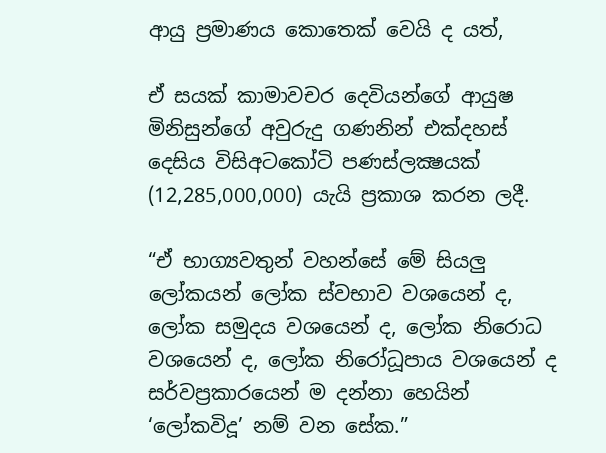ආයු ප්‍රමාණය කොතෙක් වෙයි ද යත්,

ඒ සයක් කාමාවචර දෙවියන්ගේ ආයුෂ මිනිසුන්ගේ අවුරුදු ගණනින් එක්දහස් දෙසිය විසිඅටකෝටි පණස්ලක්‍ෂයක් (12,285,000,000) යැයි ප්‍රකාශ කරන ලදී.

“ඒ භාග්‍යවතුන් වහන්සේ මේ සියලු ලෝකයන් ලෝක ස්වභාව වශයෙන් ද, ලෝක සමුදය වශයෙන් ද, ලෝක නිරොධ වශයෙන් ද, ලෝක නිරෝධූපාය වශයෙන් ද සර්වප්‍රකාරයෙන් ම දන්නා හෙයින් ‘ලෝකවිදූ’ නම් වන සේක.”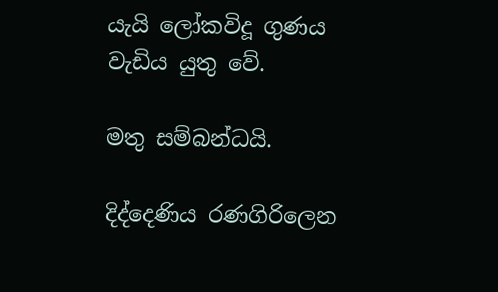යැයි ලෝකවිදූ ගුණය වැඩිය යුතු වේ.

මතු සම්බන්ධයි.

දිද්දෙණිය රණගිරිලෙන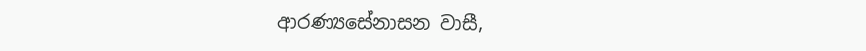ආරණ්‍යසේනාසන වාසී,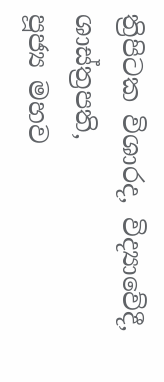ත්‍රිපිටක විශාරද, විද්‍යාවේදී, ශාස්ත්‍රපති,
පූජ්‍ය මහව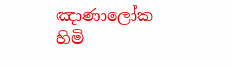ඤාණාලෝක හිමි